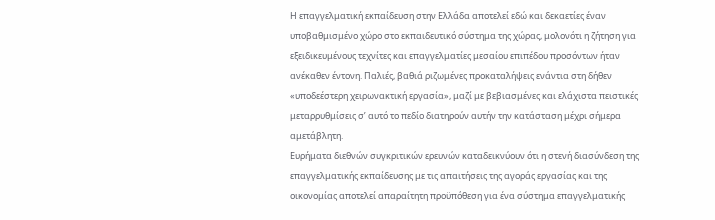Η επαγγελματική εκπαίδευση στην Ελλάδα αποτελεί εδώ και δεκαετίες έναν υποβαθμισμένο χώρο στο εκπαιδευτικό σύστημα της χώρας, μολονότι η ζήτηση για εξειδικευμένους τεχνίτες και επαγγελματίες μεσαίου επιπέδου προσόντων ήταν ανέκαθεν έντονη. Παλιές, βαθιά ριζωμένες προκαταλήψεις ενάντια στη δήθεν «υποδεέστερη χειρωνακτική εργασία», μαζί με βεβιασμένες και ελάχιστα πειστικές μεταρρυθμίσεις σ’ αυτό το πεδίο διατηρούν αυτήν την κατάσταση μέχρι σήμερα αμετάβλητη.
Ευρήματα διεθνών συγκριτικών ερευνών καταδεικνύουν ότι η στενή διασύνδεση της επαγγελματικής εκπαίδευσης με τις απαιτήσεις της αγοράς εργασίας και της οικονομίας αποτελεί απαραίτητη προϋπόθεση για ένα σύστημα επαγγελματικής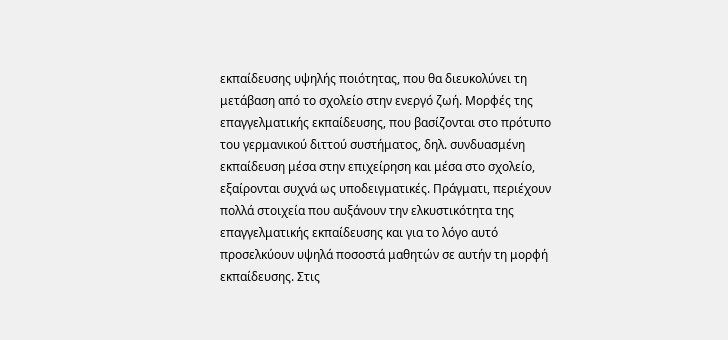εκπαίδευσης υψηλής ποιότητας, που θα διευκολύνει τη μετάβαση από το σχολείο στην ενεργό ζωή. Μορφές της επαγγελματικής εκπαίδευσης, που βασίζονται στο πρότυπο του γερμανικού διττού συστήματος, δηλ. συνδυασμένη εκπαίδευση μέσα στην επιχείρηση και μέσα στο σχολείο, εξαίρονται συχνά ως υποδειγματικές. Πράγματι, περιέχουν πολλά στοιχεία που αυξάνουν την ελκυστικότητα της επαγγελματικής εκπαίδευσης και για το λόγο αυτό προσελκύουν υψηλά ποσοστά μαθητών σε αυτήν τη μορφή εκπαίδευσης. Στις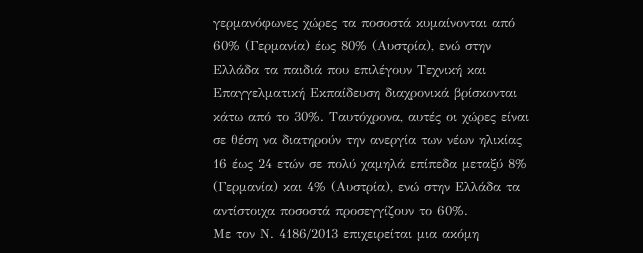γερμανόφωνες χώρες τα ποσοστά κυμαίνονται από 60% (Γερμανία) έως 80% (Αυστρία), ενώ στην Ελλάδα τα παιδιά που επιλέγουν Τεχνική και Επαγγελματική Εκπαίδευση διαχρονικά βρίσκονται κάτω από το 30%. Ταυτόχρονα, αυτές οι χώρες είναι σε θέση να διατηρούν την ανεργία των νέων ηλικίας 16 έως 24 ετών σε πολύ χαμηλά επίπεδα μεταξύ 8% (Γερμανία) και 4% (Αυστρία), ενώ στην Ελλάδα τα αντίστοιχα ποσοστά προσεγγίζουν το 60%.
Με τον Ν. 4186/2013 επιχειρείται μια ακόμη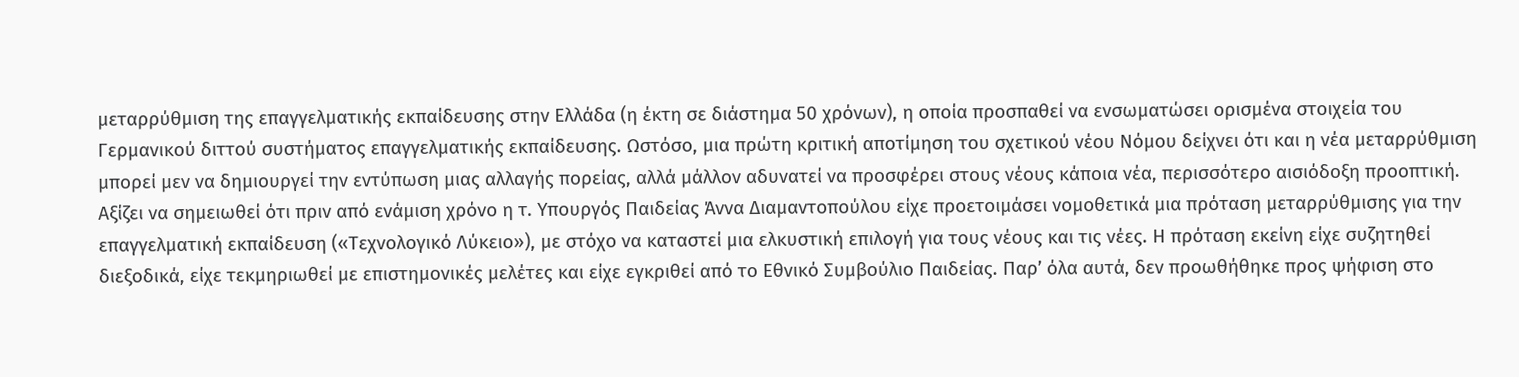μεταρρύθμιση της επαγγελματικής εκπαίδευσης στην Ελλάδα (η έκτη σε διάστημα 50 χρόνων), η οποία προσπαθεί να ενσωματώσει ορισμένα στοιχεία του Γερμανικού διττού συστήματος επαγγελματικής εκπαίδευσης. Ωστόσο, μια πρώτη κριτική αποτίμηση του σχετικού νέου Nόμου δείχνει ότι και η νέα μεταρρύθμιση μπορεί μεν να δημιουργεί την εντύπωση μιας αλλαγής πορείας, αλλά μάλλον αδυνατεί να προσφέρει στους νέους κάποια νέα, περισσότερο αισιόδοξη προοπτική.
Αξίζει να σημειωθεί ότι πριν από ενάμιση χρόνο η τ. Υπουργός Παιδείας Άννα Διαμαντοπούλου είχε προετοιμάσει νομοθετικά μια πρόταση μεταρρύθμισης για την επαγγελματική εκπαίδευση («Τεχνολογικό Λύκειο»), με στόχο να καταστεί μια ελκυστική επιλογή για τους νέους και τις νέες. Η πρόταση εκείνη είχε συζητηθεί διεξοδικά, είχε τεκμηριωθεί με επιστημονικές μελέτες και είχε εγκριθεί από το Εθνικό Συμβούλιο Παιδείας. Παρ’ όλα αυτά, δεν προωθήθηκε προς ψήφιση στο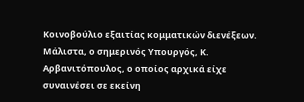Κοινοβούλιο εξαιτίας κομματικών διενέξεων. Μάλιστα, ο σημερινός Υπουργός, Κ. Αρβανιτόπουλος, ο οποίος αρχικά είχε συναινέσει σε εκείνη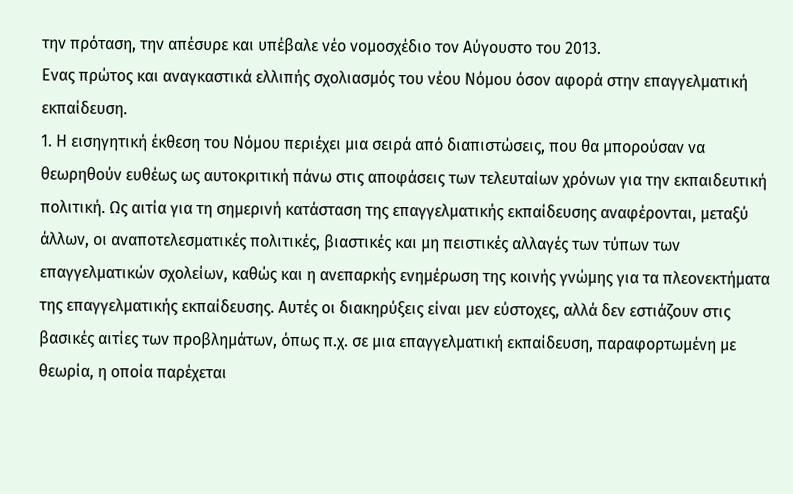την πρόταση, την απέσυρε και υπέβαλε νέο νομοσχέδιο τον Αύγουστο του 2013.
Ενας πρώτος και αναγκαστικά ελλιπής σχολιασμός του νέου Νόμου όσον αφορά στην επαγγελματική εκπαίδευση.
1. Η εισηγητική έκθεση του Νόμου περιέχει μια σειρά από διαπιστώσεις, που θα μπορούσαν να θεωρηθούν ευθέως ως αυτοκριτική πάνω στις αποφάσεις των τελευταίων χρόνων για την εκπαιδευτική πολιτική. Ως αιτία για τη σημερινή κατάσταση της επαγγελματικής εκπαίδευσης αναφέρονται, μεταξύ άλλων, οι αναποτελεσματικές πολιτικές, βιαστικές και μη πειστικές αλλαγές των τύπων των επαγγελματικών σχολείων, καθώς και η ανεπαρκής ενημέρωση της κοινής γνώμης για τα πλεονεκτήματα της επαγγελματικής εκπαίδευσης. Αυτές οι διακηρύξεις είναι μεν εύστοχες, αλλά δεν εστιάζουν στις βασικές αιτίες των προβλημάτων, όπως π.χ. σε μια επαγγελματική εκπαίδευση, παραφορτωμένη με θεωρία, η οποία παρέχεται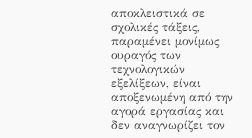αποκλειστικά σε σχολικές τάξεις, παραμένει μονίμως ουραγός των τεχνολογικών εξελίξεων, είναι αποξενωμένη από την αγορά εργασίας και δεν αναγνωρίζει τον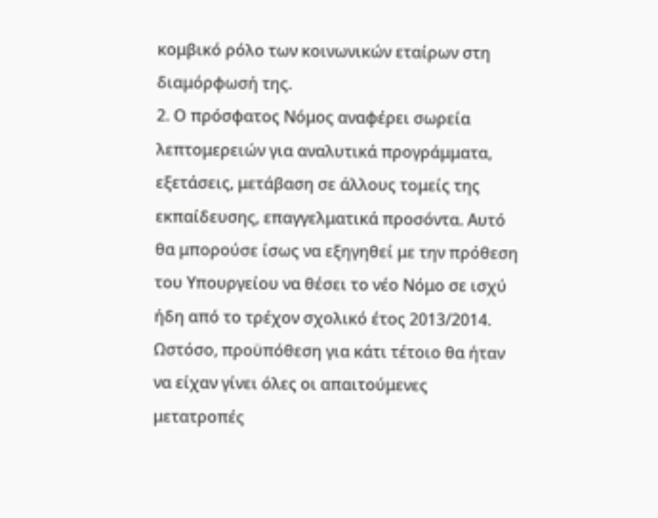κομβικό ρόλο των κοινωνικών εταίρων στη διαμόρφωσή της.
2. Ο πρόσφατος Νόμος αναφέρει σωρεία λεπτομερειών για αναλυτικά προγράμματα, εξετάσεις, μετάβαση σε άλλους τομείς της εκπαίδευσης, επαγγελματικά προσόντα. Αυτό θα μπορούσε ίσως να εξηγηθεί με την πρόθεση του Υπουργείου να θέσει το νέο Νόμο σε ισχύ ήδη από το τρέχον σχολικό έτος 2013/2014. Ωστόσο, προϋπόθεση για κάτι τέτοιο θα ήταν να είχαν γίνει όλες οι απαιτούμενες μετατροπές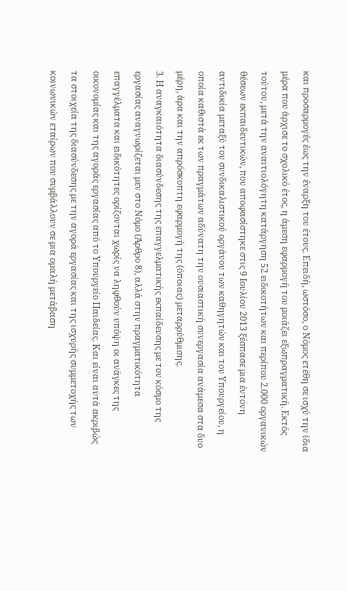και προσαρμογές έως την έναρξη του έτους. Επειδή, ωστόσο, ο Νόμος ετέθη σε ισχύ την ίδια μέρα που άρχισε το σχολικό έτος, η άμεση εφαρμογή του μοιάζει εξωπραγματική. Εκτός τούτου, μετά την αναιτιολόγητη κατάργηση 52 ειδικοτήτων και περίπου 2.000 οργανικών θέσεων εκπαιδευτικών, που αποφασίστηκε στις 9 Ιουλίου 2013 ξέσπασε μια έντονη αντιδικία μεταξύ του συνδικαλιστικού οργάνου των καθηγητών και του Υπουργείου, η οποία καθιστά εκ των πραγμάτων αδύνατη την ουσιαστική συνεργασία ανάμεσα στα δυο μέρη, άρα και την απρόσκοπτη εφαρμογή της (όποιας) μεταρρύθμισης.
3. Η αναγκαιότητα διασύνδεσης της επαγγελματικής εκπαίδευσης με τον κόσμο της εργασίας αναγνωρίζεται μεν στο Νόμο (Άρθρο 8), αλλά στην πραγματικότητα επαγγέλματα και ειδικότητες ορίζονται χωρίς να ληφθούν υπόψη οι ανάγκες της οικονομίας και της αγοράς εργασίας από το Υπουργείο Παιδείας. Και είναι αυτά ακριβώς τα στοιχεία της διασύνδεσης με την αγορά εργασίας και της ισχυρής συμμετοχής των κοινωνικών εταίρων που συμβάλλουν σε μια ομαλή μετάβαση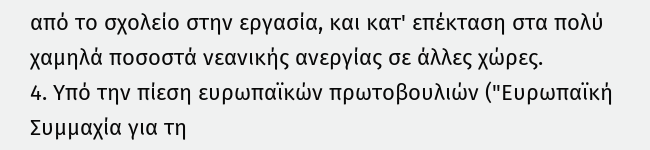από το σχολείο στην εργασία, και κατ' επέκταση στα πολύ χαμηλά ποσοστά νεανικής ανεργίας σε άλλες χώρες.
4. Υπό την πίεση ευρωπαϊκών πρωτοβουλιών ("Ευρωπαϊκή Συμμαχία για τη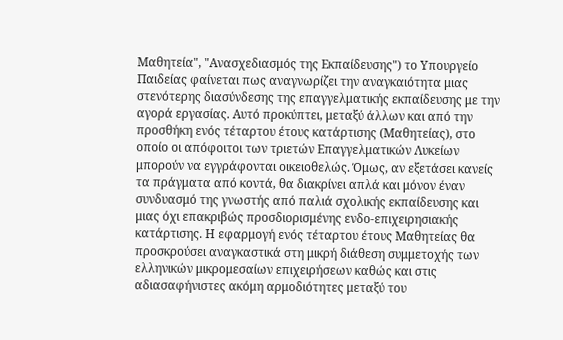Μαθητεία", "Ανασχεδιασμός της Εκπαίδευσης") το Υπουργείο Παιδείας φαίνεται πως αναγνωρίζει την αναγκαιότητα μιας στενότερης διασύνδεσης της επαγγελματικής εκπαίδευσης με την αγορά εργασίας. Αυτό προκύπτει, μεταξύ άλλων και από την προσθήκη ενός τέταρτου έτους κατάρτισης (Μαθητείας), στο οποίο οι απόφοιτοι των τριετών Επαγγελματικών Λυκείων μπορούν να εγγράφονται οικειοθελώς. Όμως, αν εξετάσει κανείς τα πράγματα από κοντά, θα διακρίνει απλά και μόνον έναν συνδυασμό της γνωστής από παλιά σχολικής εκπαίδευσης και μιας όχι επακριβώς προσδιορισμένης ενδο-επιχειρησιακής κατάρτισης. Η εφαρμογή ενός τέταρτου έτους Μαθητείας θα προσκρούσει αναγκαστικά στη μικρή διάθεση συμμετοχής των ελληνικών μικρομεσαίων επιχειρήσεων καθώς και στις αδιασαφήνιστες ακόμη αρμοδιότητες μεταξύ του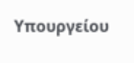Υπουργείου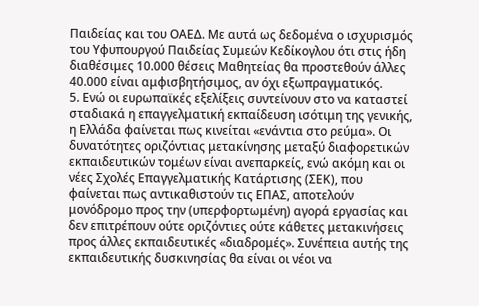Παιδείας και του ΟΑΕΔ. Με αυτά ως δεδομένα ο ισχυρισμός του Υφυπουργού Παιδείας Συμεών Κεδίκογλου ότι στις ήδη διαθέσιμες 10.000 θέσεις Μαθητείας θα προστεθούν άλλες 40.000 είναι αμφισβητήσιμος, αν όχι εξωπραγματικός.
5. Ενώ οι ευρωπαϊκές εξελίξεις συντείνουν στο να καταστεί σταδιακά η επαγγελματική εκπαίδευση ισότιμη της γενικής, η Ελλάδα φαίνεται πως κινείται «ενάντια στο ρεύμα». Οι δυνατότητες οριζόντιας μετακίνησης μεταξύ διαφορετικών εκπαιδευτικών τομέων είναι ανεπαρκείς, ενώ ακόμη και οι νέες Σχολές Επαγγελματικής Κατάρτισης (ΣΕΚ), που φαίνεται πως αντικαθιστούν τις ΕΠΑΣ, αποτελούν μονόδρομο προς την (υπερφορτωμένη) αγορά εργασίας και δεν επιτρέπουν ούτε οριζόντιες ούτε κάθετες μετακινήσεις προς άλλες εκπαιδευτικές «διαδρομές». Συνέπεια αυτής της εκπαιδευτικής δυσκινησίας θα είναι οι νέοι να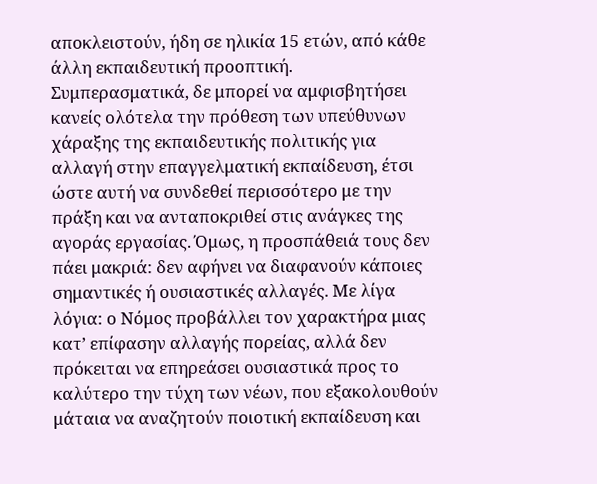αποκλειστούν, ήδη σε ηλικία 15 ετών, από κάθε άλλη εκπαιδευτική προοπτική.
Συμπερασματικά, δε μπορεί να αμφισβητήσει κανείς ολότελα την πρόθεση των υπεύθυνων χάραξης της εκπαιδευτικής πολιτικής για αλλαγή στην επαγγελματική εκπαίδευση, έτσι ώστε αυτή να συνδεθεί περισσότερο με την πράξη και να ανταποκριθεί στις ανάγκες της αγοράς εργασίας. Όμως, η προσπάθειά τους δεν πάει μακριά: δεν αφήνει να διαφανούν κάποιες σημαντικές ή ουσιαστικές αλλαγές. Με λίγα λόγια: ο Νόμος προβάλλει τον χαρακτήρα μιας κατ’ επίφασην αλλαγής πορείας, αλλά δεν πρόκειται να επηρεάσει ουσιαστικά προς το καλύτερο την τύχη των νέων, που εξακολουθούν μάταια να αναζητούν ποιοτική εκπαίδευση και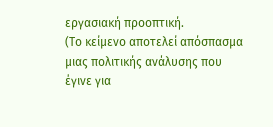εργασιακή προοπτική.
(Το κείμενο αποτελεί απόσπασμα μιας πολιτικής ανάλυσης που έγινε για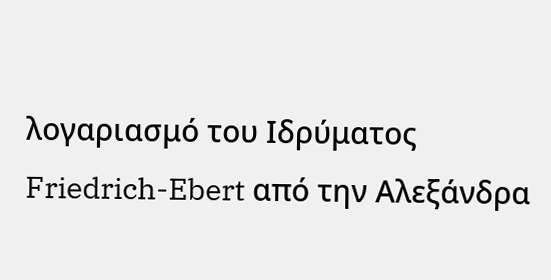λογαριασμό του Ιδρύματος Friedrich-Ebert από την Αλεξάνδρα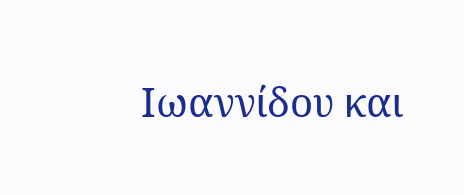Ιωαννίδου και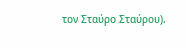τον Σταύρο Σταύρου).